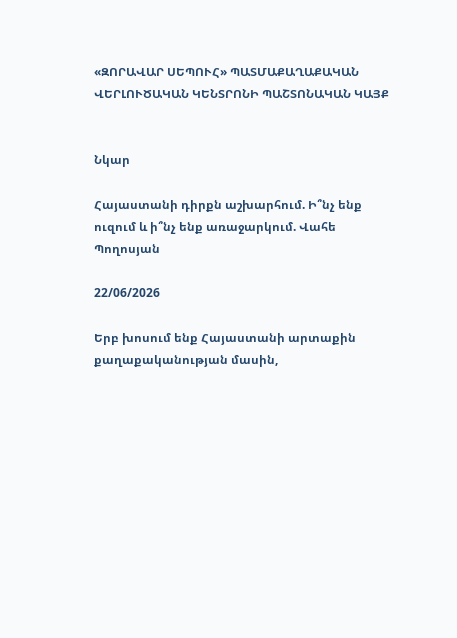«ԶՈՐԱՎԱՐ ՍԵՊՈՒՀ» ՊԱՏՄԱՔԱՂԱՔԱԿԱՆ ՎԵՐԼՈՒԾԱԿԱՆ ԿԵՆՏՐՈՆԻ ՊԱՇՏՈՆԱԿԱՆ ԿԱՅՔ


Նկար

Հայաստանի դիրքն աշխարհում. Ի՞նչ ենք ուզում և ի՞նչ ենք առաջարկում. Վահե Պողոսյան

22/06/2026

Երբ խոսում ենք Հայաստանի արտաքին քաղաքականության մասին,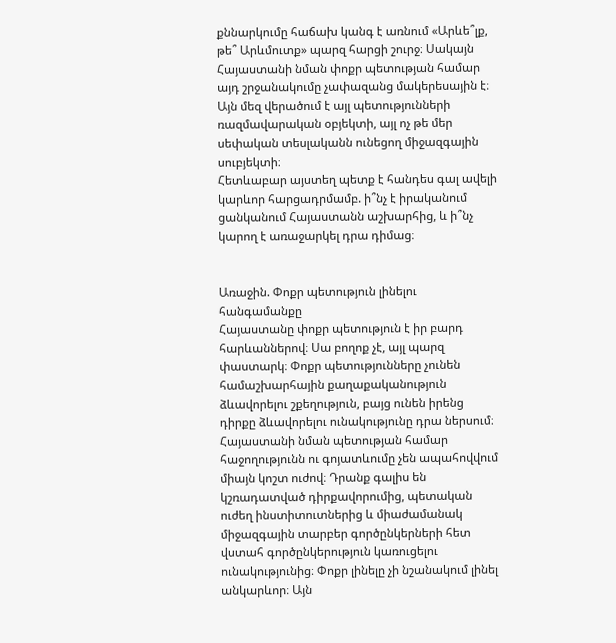քննարկումը հաճախ կանգ է առնում «Արևե՞լք, թե՞ Արևմուտք» պարզ հարցի շուրջ։ Սակայն Հայաստանի նման փոքր պետության համար այդ շրջանակումը չափազանց մակերեսային է։ Այն մեզ վերածում է այլ պետությունների ռազմավարական օբյեկտի, այլ ոչ թե մեր սեփական տեսլականն ունեցող միջազգային սուբյեկտի։
Հետևաբար այստեղ պետք է հանդես գալ ավելի կարևոր հարցադրմամբ. ի՞նչ է իրականում ցանկանում Հայաստանն աշխարհից, և ի՞նչ կարող է առաջարկել դրա դիմաց։


Առաջին. Փոքր պետություն լինելու հանգամանքը
Հայաստանը փոքր պետություն է իր բարդ հարևաններով։ Սա բողոք չէ, այլ պարզ փաստարկ։ Փոքր պետությունները չունեն համաշխարհային քաղաքականություն ձևավորելու շքեղություն, բայց ունեն իրենց դիրքը ձևավորելու ունակությունը դրա ներսում։
Հայաստանի նման պետության համար հաջողությունն ու գոյատևումը չեն ապահովվում միայն կոշտ ուժով։ Դրանք գալիս են կշռադատված դիրքավորումից, պետական ուժեղ ինստիտուտներից և միաժամանակ միջազգային տարբեր գործընկերների հետ վստահ գործընկերություն կառուցելու ունակությունից։ Փոքր լինելը չի նշանակում լինել անկարևոր։ Այն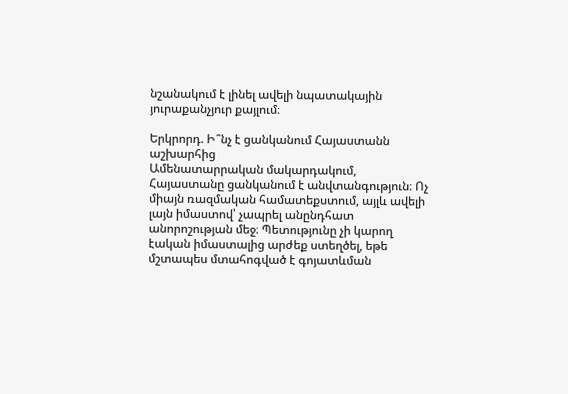նշանակում է լինել ավելի նպատակային յուրաքանչյուր քայլում։

Երկրորդ. Ի՞նչ է ցանկանում Հայաստանն աշխարհից
Ամենատարրական մակարդակում, Հայաստանը ցանկանում է անվտանգություն։ Ոչ միայն ռազմական համատեքստում, այլև ավելի լայն իմաստով՝ չապրել անընդհատ անորոշության մեջ։ Պետությունը չի կարող էական իմաստալից արժեք ստեղծել, եթե մշտապես մտահոգված է գոյատևման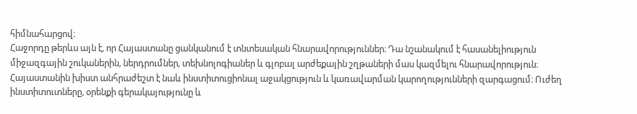հիմնահարցով։
Հաջորդը թերևս այն է, որ Հայաստանը ցանկանում է տնտեսական հնարավորություններ։ Դա նշանակում է հասանելիություն միջազգային շուկաներին, ներդրումներ, տեխնոլոգիաներ և գլոբալ արժեքային շղթաների մաս կազմելու հնարավորություն։
Հայաստանին խիստ անհրաժեշտ է նաև ինստիտուցիոնալ աջակցություն և կառավարման կարողությունների զարգացում։ Ուժեղ ինստիտուտները, օրենքի գերակայությունը և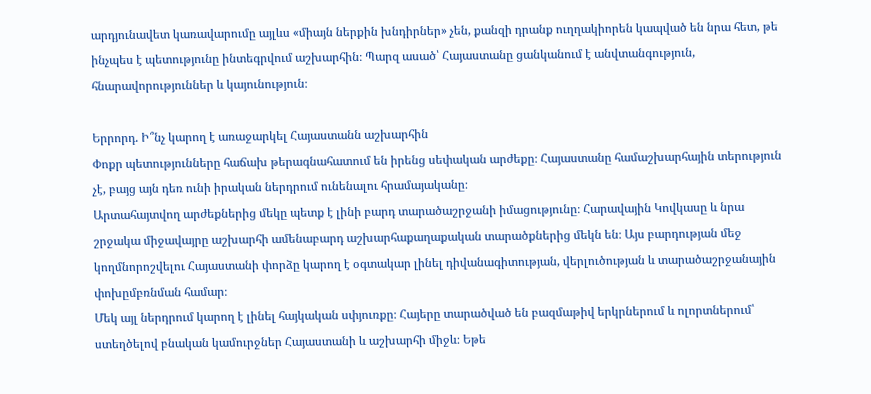արդյունավետ կառավարումը այլևս «միայն ներքին խնդիրներ» չեն, քանզի դրանք ուղղակիորեն կապված են նրա հետ, թե ինչպես է պետությունը ինտեգրվում աշխարհին։ Պարզ ասած՝ Հայաստանը ցանկանում է անվտանգություն, հնարավորություններ և կայունություն։

Երրորդ. Ի՞նչ կարող է առաջարկել Հայաստանն աշխարհին
Փոքր պետությունները հաճախ թերագնահատում են իրենց սեփական արժեքը։ Հայաստանը համաշխարհային տերություն չէ, բայց այն դեռ ունի իրական ներդրում ունենալու հրամայականը։
Արտահայտվող արժեքներից մեկը պետք է լինի բարդ տարածաշրջանի իմացությունը։ Հարավային Կովկասը և նրա շրջակա միջավայրը աշխարհի ամենաբարդ աշխարհաքաղաքական տարածքներից մեկն են։ Այս բարդության մեջ կողմնորոշվելու Հայաստանի փորձը կարող է օգտակար լինել դիվանագիտության, վերլուծության և տարածաշրջանային փոխըմբռնման համար։
Մեկ այլ ներդրում կարող է լինել հայկական սփյուռքը։ Հայերը տարածված են բազմաթիվ երկրներում և ոլորտներում՝ ստեղծելով բնական կամուրջներ Հայաստանի և աշխարհի միջև։ Եթե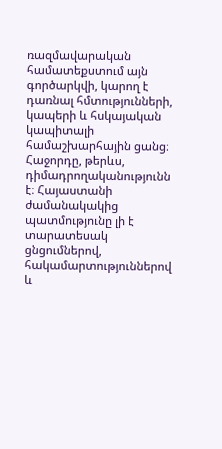ռազմավարական համատեքստում այն գործարկվի, կարող է դառնալ հմտությունների, կապերի և հսկայական կապիտալի համաշխարհային ցանց։
Հաջորդը, թերևս, դիմադրողականությունն է։ Հայաստանի ժամանակակից պատմությունը լի է տարատեսակ ցնցումներով, հակամարտություններով և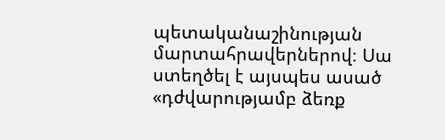պետականաշինության մարտահրավերներով։ Սա ստեղծել է այսպես ասած «դժվարությամբ ձեռք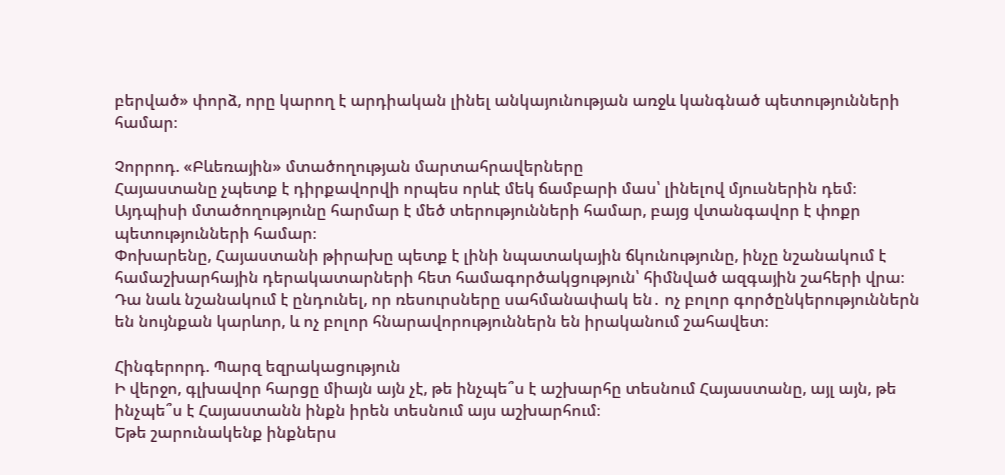բերված» փորձ, որը կարող է արդիական լինել անկայունության առջև կանգնած պետությունների համար։

Չորրոդ. «Բևեռային» մտածողության մարտահրավերները
Հայաստանը չպետք է դիրքավորվի որպես որևէ մեկ ճամբարի մաս՝ լինելով մյուսներին դեմ։ Այդպիսի մտածողությունը հարմար է մեծ տերությունների համար, բայց վտանգավոր է փոքր պետությունների համար։
Փոխարենը, Հայաստանի թիրախը պետք է լինի նպատակային ճկունությունը, ինչը նշանակում է համաշխարհային դերակատարների հետ համագործակցություն՝ հիմնված ազգային շահերի վրա։ Դա նաև նշանակում է ընդունել, որ ռեսուրսները սահմանափակ են․ ոչ բոլոր գործընկերություններն են նույնքան կարևոր, և ոչ բոլոր հնարավորություններն են իրականում շահավետ։

Հինգերորդ. Պարզ եզրակացություն
Ի վերջո, գլխավոր հարցը միայն այն չէ, թե ինչպե՞ս է աշխարհը տեսնում Հայաստանը, այլ այն, թե ինչպե՞ս է Հայաստանն ինքն իրեն տեսնում այս աշխարհում։
Եթե շարունակենք ինքներս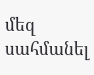մեզ սահմանել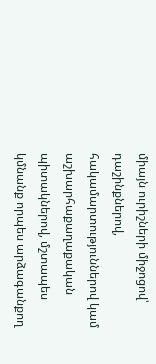միայն ուրիշների միջոցով՝ դաշինքներով, հակամարտություններով կամ աշխարհաքաղաքական պիտակներով, մշտապես կմնանք որպես արձագանքող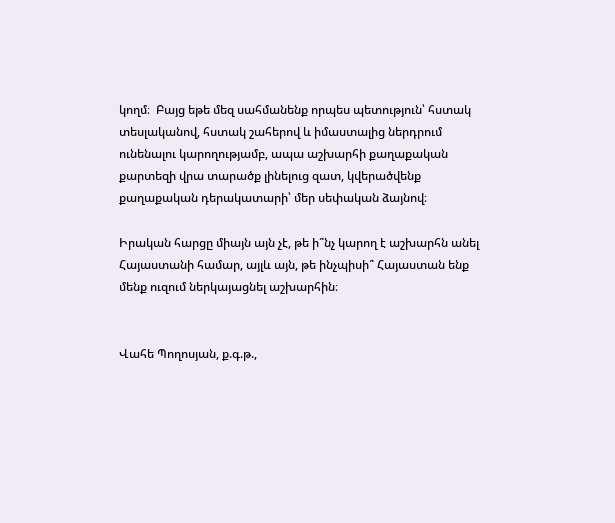կողմ։  Բայց եթե մեզ սահմանենք որպես պետություն՝ հստակ տեսլականով, հստակ շահերով և իմաստալից ներդրում ունենալու կարողությամբ, ապա աշխարհի քաղաքական քարտեզի վրա տարածք լինելուց զատ, կվերածվենք քաղաքական դերակատարի՝ մեր սեփական ձայնով։

Իրական հարցը միայն այն չէ, թե ի՞նչ կարող է աշխարհն անել Հայաստանի համար, այլև այն, թե ինչպիսի՞ Հայաստան ենք մենք ուզում ներկայացնել աշխարհին։


Վահե Պողոսյան, ք.գ.թ.,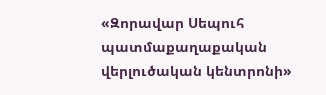«Զորավար Սեպուհ պատմաքաղաքական վերլուծական կենտրոնի»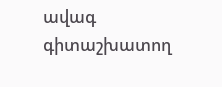ավագ գիտաշխատող